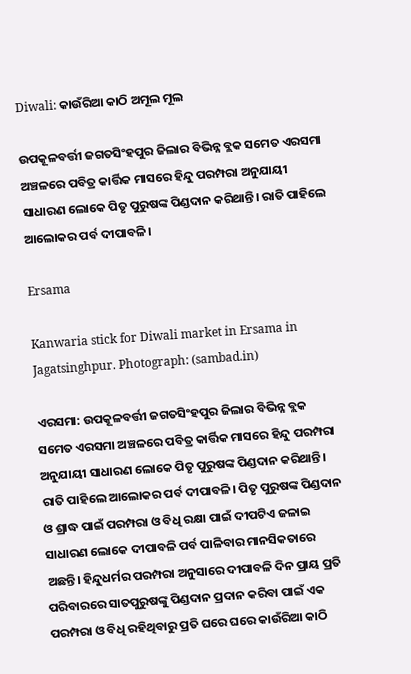Diwali: କାଉଁରିଆ କାଠି ଅମୂଲ ମୂଲ

ଉପକୂଳବର୍ତ୍ତୀ ଜଗତସିଂହପୁର ଜିଲାର ବିଭିନ୍ନ ବ୍ଲକ ସମେତ ଏରସମା ଅଞ୍ଚଳରେ ପବିତ୍ର କାର୍ତ୍ତିକ ମାସରେ ହିନ୍ଦୁ ପରମ୍ପରା ଅନୁଯାୟୀ ସାଧାରଣ ଲୋକେ ପିତୃ ପୁରୁଷଙ୍କ ପିଣ୍ଡଦାନ କରିଥାନ୍ତି। ରାତି ପାହିଲେ ଆଲୋକର ପର୍ବ ଦୀପାବଳି।

Ersama

Kanwaria stick for Diwali market in Ersama in Jagatsinghpur. Photograph: (sambad.in)

ଏରସମା: ଉପକୂଳବର୍ତ୍ତୀ ଜଗତସିଂହପୁର ଜିଲାର ବିଭିନ୍ନ ବ୍ଲକ ସମେତ ଏରସମା ଅଞ୍ଚଳରେ ପବିତ୍ର କାର୍ତ୍ତିକ ମାସରେ ହିନ୍ଦୁ ପରମ୍ପରା ଅନୁଯାୟୀ ସାଧାରଣ ଲୋକେ ପିତୃ ପୁରୁଷଙ୍କ ପିଣ୍ଡଦାନ କରିଥାନ୍ତି। ରାତି ପାହିଲେ ଆଲୋକର ପର୍ବ ଦୀପାବଳି। ପିତୃ ପୁରୁଷଙ୍କ ପିଣ୍ଡଦାନ ଓ ଶ୍ରାଦ୍ଧ ପାଇଁ ପରମ୍ପରା ଓ ବିଧି ରକ୍ଷା ପାଇଁ ଦୀପଟିଏ ଜଳାଇ ସାଧାରଣ ଲୋକେ ଦୀପାବଳି ପର୍ବ ପାଳିବାର ମାନସିକତାରେ ଅଛନ୍ତି। ହିନ୍ଦୁଧର୍ମର ପରମ୍ପରା ଅନୁସାରେ ଦୀପାବଳି ଦିନ ପ୍ରାୟ ପ୍ରତି ପରିବାରରେ ସାତପୁରୁଷଙ୍କୁ ପିଣ୍ଡଦାନ ପ୍ରଦାନ କରିବା ପାଇଁ ଏକ ପରମ୍ପରା ଓ ବିଧି ରହିଥିବାରୁ ପ୍ରତି ଘରେ ଘରେ କାଉଁରିଆ କାଠି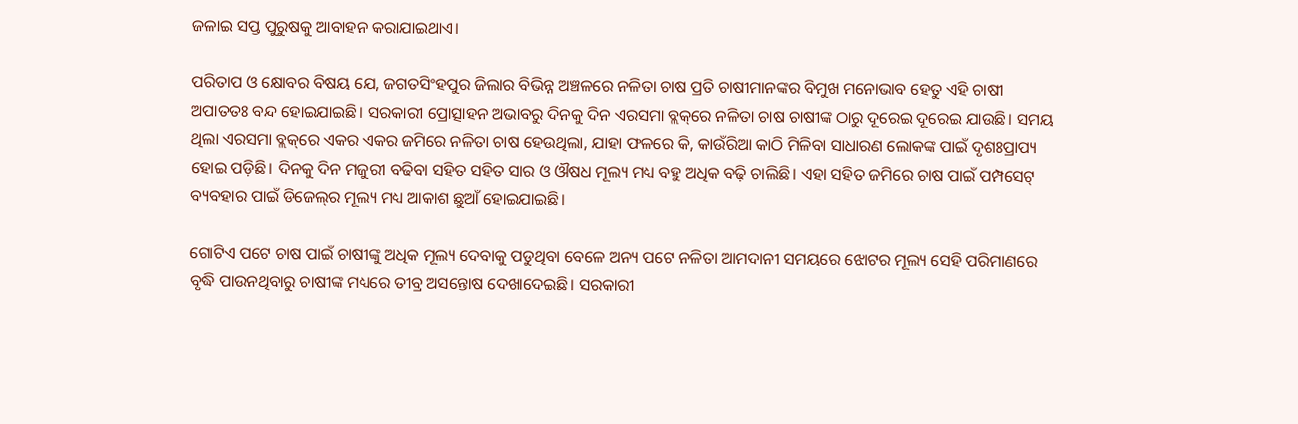ଜଳାଇ ସପ୍ତ ପୁରୁଷକୁ ଆବାହନ କରାଯାଇଥାଏ।

ପରିତାପ ଓ କ୍ଷୋବର ବିଷୟ ଯେ, ଜଗତସିଂହପୁର ଜିଲାର ବିଭିନ୍ନ ଅଞ୍ଚଳରେ ନଳିତା ଚାଷ ପ୍ରତି ଚାଷୀମାନଙ୍କର ବିମୁଖ ମନୋଭାବ ହେତୁ ଏହି ଚାଷୀ ଅପାତତଃ ବନ୍ଦ ହୋଇଯାଇଛି। ସରକାରୀ ପ୍ରୋତ୍ସାହନ ଅଭାବରୁ ଦିନକୁ ଦିନ ଏରସମା ବ୍ଲକ୍‌ରେ ନଳିତା ଚାଷ ଚାଷୀଙ୍କ ଠାରୁ ଦୂରେଇ ଦୂରେଇ ଯାଉଛି। ସମୟ ଥିଲା ଏରସମା ବ୍ଲକ୍‌ରେ ଏକର ଏକର ଜମିରେ ନଳିତା ଚାଷ ହେଉଥିଲା, ଯାହା ଫଳରେ କି, କାଉଁରିଆ କାଠି ମିଳିବା ସାଧାରଣ ଲୋକଙ୍କ ପାଇଁ ଦୃଶଃପ୍ରାପ୍ୟ ହୋଇ ପଡ଼ିଛି। ଦିନକୁ ଦିନ ମଜୁରୀ ବଢିବା ସହିତ ସହିତ ସାର ଓ ଔଷଧ ମୂଲ୍ୟ ମଧ୍ୟ ବହୁ ଅଧିକ ବଢ଼ି ଚାଲିଛି। ଏହା ସହିତ ଜମିରେ ଚାଷ ପାଇଁ ପମ୍ପସେଟ୍ ବ୍ୟବହାର ପାଇଁ ଡିଜେଲ୍‌ର ମୂଲ୍ୟ ମଧ୍ୟ ଆକାଶ ଛୁଆଁ ହୋଇଯାଇଛି।

ଗୋଟିଏ ପଟେ ଚାଷ ପାଇଁ ଚାଷୀଙ୍କୁ ଅଧିକ ମୂଲ୍ୟ ଦେବାକୁ ପଡୁଥିବା ବେଳେ ଅନ୍ୟ ପଟେ ନଳିତା ଆମଦାନୀ ସମୟରେ ଝୋଟର ମୂଲ୍ୟ ସେହି ପରିମାଣରେ ବୃଦ୍ଧି ପାଉନଥିବାରୁ ଚାଷୀଙ୍କ ମଧ୍ୟରେ ତୀବ୍ର ଅସନ୍ତୋଷ ଦେଖାଦେଇଛି। ସରକାରୀ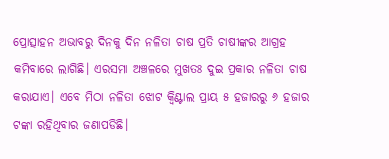ପ୍ରୋତ୍ସାହନ ଅଭାବରୁ ଦିନକୁ ଦିନ ନଳିତା ଚାଷ ପ୍ରତି ଚାଷୀଙ୍କର ଆଗ୍ରହ କମିବାରେ ଲାଗିଛି। ଏରସମା ଅଞ୍ଚଳରେ ମୁଖତଃ ଦୁଇ ପ୍ରକାର ନଳିତା ଚାଷ କରାଯାଏ। ଏବେ ମିଠା ନଳିତା ଝୋଟ କ୍ଵିଣ୍ଟାଲ ପ୍ରାୟ ୫ ହଜାରରୁ ୬ ହଜାର ଟଙ୍କା ରହିଥିବାର ଜଣାପଡିଛି।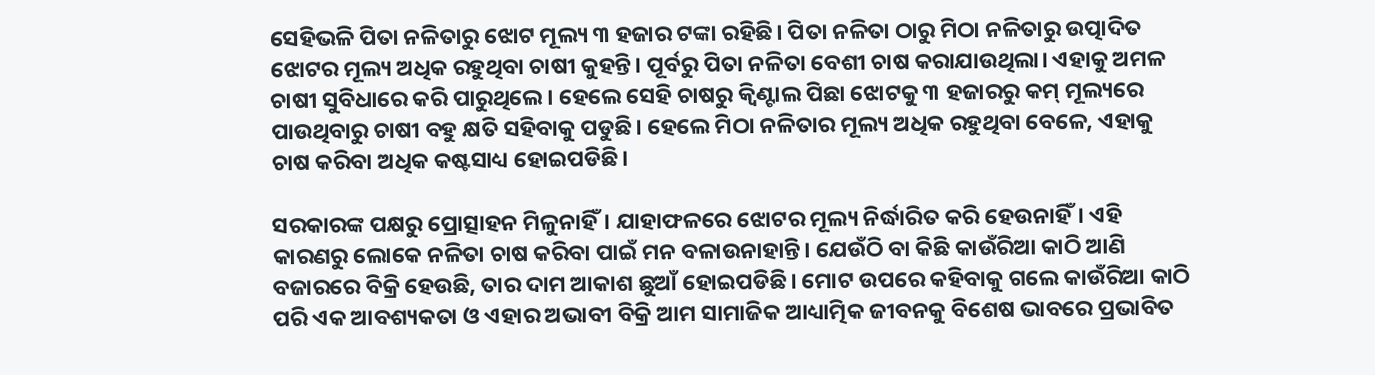ସେହିଭଳି ପିତା ନଳିତାରୁ ଝୋଟ ମୂଲ୍ୟ ୩ ହଜାର ଟଙ୍କା ରହିଛି। ପିତା ନଳିତା ଠାରୁ ମିଠା ନଳିତାରୁ ଉତ୍ପାଦିତ ଝୋଟର ମୂଲ୍ୟ ଅଧିକ ରହୁଥିବା ଚାଷୀ କୁହନ୍ତି। ପୂର୍ବରୁ ପିତା ନଳିତା ବେଶୀ ଚାଷ କରାଯାଉଥିଲା। ଏହାକୁ ଅମଳ ଚାଷୀ ସୁବିଧାରେ କରି ପାରୁଥିଲେ। ହେଲେ ସେହି ଚାଷରୁ କ୍ଵିଣ୍ଟାଲ ପିଛା ଝୋଟକୁ ୩ ହଜାରରୁ କମ୍ ମୂଲ୍ୟରେ ପାଉଥିବାରୁ ଚାଷୀ ବହୁ କ୍ଷତି ସହିବାକୁ ପଡୁଛି। ହେଲେ ମିଠା ନଳିତାର ମୂଲ୍ୟ ଅଧିକ ରହୁଥିବା ବେଳେ, ଏହାକୁ ଚାଷ କରିବା ଅଧିକ କଷ୍ଟସାଧ୍ୟ ହୋଇପଡିଛି।

ସରକାରଙ୍କ ପକ୍ଷରୁ ପ୍ରୋତ୍ସାହନ ମିଳୁନାହିଁ। ଯାହାଫଳରେ ଝୋଟର ମୂଲ୍ୟ ନିର୍ଦ୍ଧାରିତ କରି ହେଉନାହିଁ। ଏହି କାରଣରୁ ଲୋକେ ନଳିତା ଚାଷ କରିବା ପାଇଁ ମନ ବଳାଉନାହାନ୍ତି। ଯେଉଁଠି ବା କିଛି କାଉଁରିଆ କାଠି ଆଣି ବଜାରରେ ବିକ୍ରି ହେଉଛି, ତାର ଦାମ ଆକାଶ ଛୁଆଁ ହୋଇପଡିଛି। ମୋଟ ଉପରେ କହିବାକୁ ଗଲେ କାଉଁରିଆ କାଠି ପରି ଏକ ଆବଶ୍ୟକତା ଓ ଏହାର ଅଭାବୀ ବିକ୍ରି ଆମ ସାମାଜିକ ଆଧ୍ୟାତ୍ମିକ ଜୀବନକୁ ବିଶେଷ ଭାବରେ ପ୍ରଭାବିତ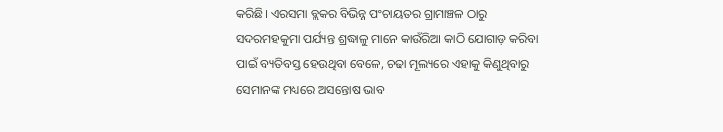କରିଛି। ଏରସମା ବ୍ଲକର ବିଭିନ୍ନ ପଂଚାୟତର ଗ୍ରାମାଞ୍ଚଳ ଠାରୁ ସଦରମହକୁମା ପର୍ଯ୍ୟନ୍ତ ଶ୍ରଦ୍ଧାଳୁ ମାନେ କାଉଁରିଆ କାଠି ଯୋଗାଡ଼ କରିବା ପାଇଁ ବ୍ୟତିବସ୍ତ ହେଉଥିବା ବେଳେ, ଚଢା ମୂଲ୍ୟରେ ଏହାକୁ କିଣୁଥିବାରୁ ସେମାନଙ୍କ ମଧ୍ୟରେ ଅସନ୍ତୋଷ ଭାବ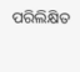ପରିଲିକ୍ଷିତ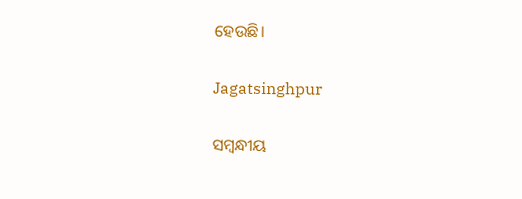ହେଉଛି।

Jagatsinghpur

ସମ୍ବନ୍ଧୀୟ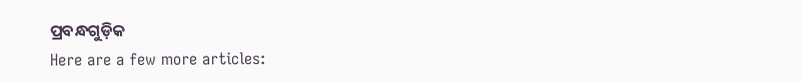ପ୍ରବନ୍ଧଗୁଡ଼ିକ
Here are a few more articles: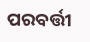ପରବର୍ତ୍ତୀ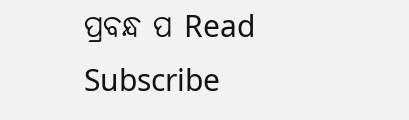ପ୍ରବନ୍ଧ ପ Read
Subscribe